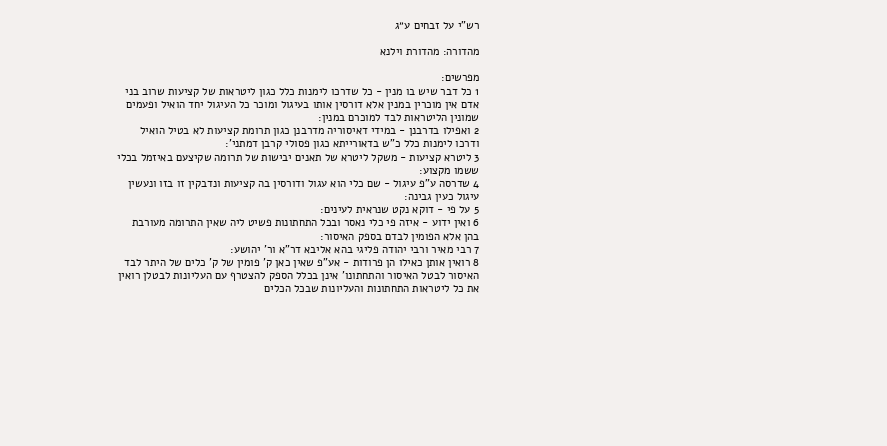רש"י על זבחים ע״ג

מהדורה: מהדורת וילנא

מפרשים:
1 כל דבר שיש בו מנין - כל שדרכו לימנות כלל כגון ליטראות של קציעות שרוב בני אדם אין מוכרין במנין אלא דורסין אותו בעיגול ומוכר כל העיגול יחד הואיל ופעמים שמונין הליטראות לבד למוכרם במנין:
2 ואפילו בדרבנן - במידי דאיסוריה מדרבנן כגון תרומת קציעות לא בטיל הואיל ודרכו לימנות כלל כ"ש בדאורייתא כגון פסולי קרבן דמתני':
3 ליטרא קציעות - משקל ליטרא של תאנים יבישות של תרומה שקיצעם באיזמל בכלי ששמו מקצוע:
4 שדרסה ע"פ עיגול - שם כלי הוא עגול ודורסין בה קציעות ונדבקין זו בזו ונעשין עיגול כעין גבינה:
5 על פי - דוקא נקט שנראית לעינים:
6 ואין ידוע - איזה פי כלי נאסר ובכל התחתונות פשיט ליה שאין התרומה מעורבת בהן אלא הפומין לבדם בספק האיסור:
7 רבי מאיר ורבי יהודה פליגי בהא אליבא דר"א ור' יהושע:
8 רואין אותן כאילו הן פרודות - אע"פ שאין כאן ק' פומין של ק' כלים של היתר לבד האיסור לבטל האיסור והתחתונו' אינן בכלל הספק להצטרף עם העליונות לבטלן רואין את כל ליטראות התחתונות והעליונות שבכל הכלים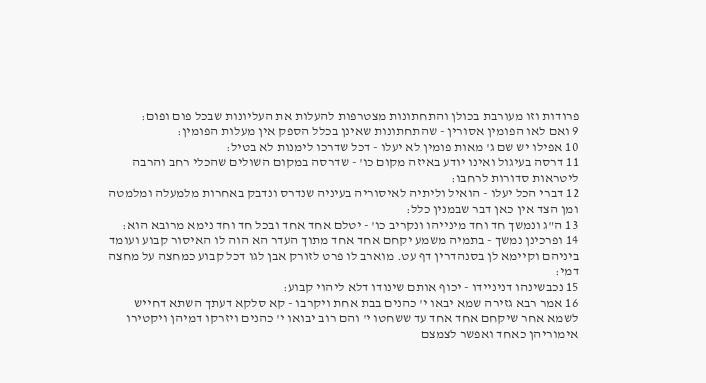פרודות וזו מעורבת בכולן והתחתונות מצטרפות להעלות את העליונות שבכל פום ופום:
9 ואם לאו הפומין אסורין - שהתחתונות שאינן בכלל הספק אין מעלות הפומין:
10 אפילו יש שם ג' מאות פומין לא יעלו - דכל שדרכו לימנות לא בטיל:
11 דרסה בעיגול ואינו יודע באיזה מקום כו' - שדרסה במקום השולים שהכלי רחב והרבה ליטראות סדורות לרחבו:
12 דברי הכל יעלו - הואיל וליתיה לאיסוריה בעיניה שנדרס ונדבק באחרות מלמעלה ומלמטה ומן הצד אין כאן דבר שבמנין כלל:
13 ה"ג ונמשך חד וחד מינייהו ונקריב כו' - יטלם אחד אחד ובכל חד וחד נימא מרובא הוא:
14 ופרכינן נמשך - בתמיה משמע יקחם אחד אחד מתוך העדר הא הוה לו האיסור קבוע ועומד ביניהם וקיימא לן בסנהדרין דף עט. מוארב לו פרט לזורק אבן לגו דכל קבוע כמחצה על מחצה דמי:
15 נכבשינהו דניניידו - יכוף אותם שינודו דלא ליהוי קבוע:
16 אמר רבא גזירה שמא יבאו י' כהנים בבת אחת ויקרבו - קא סלקא דעתך השתא דחייש לשמא אחר שיקחם אחד אחד עד ששחטו י' והם רוב יבואו י' כהנים ויזרקו דמיהן ויקטירו אימוריהן כאחד ואפשר לצמצם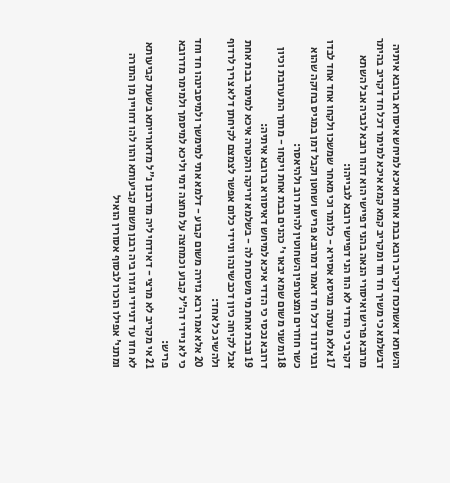והשתא דאשתכח דקריב רובא בבת אחת ואיכא למיחש איסורא ברובא איתיה דבשלמא כי משיך חד חד ומקריב קמא קמא איכא למימר דכל חד דקריב בהיתר מרובא פריש ואיסורי הנאה בהני דפיישי הוא דהוו רובא לגביה אבל השתא דקרבי כי הדדי לא הוו הני דפיישי רובא לגבייהו:
17 אלא מעתה מגיסא אסירא - כלומר וכי מאחר שמשכו ולקחו אחד אחד לבדו ובנידנוד דכל חד דאמר דמרובא פריש ושחטן וקבל דמן במגיס בחזקה שהוא כשר חוזרים ומצטרפין השחוטין להיות רוב ולהיאסר:
18 ומשני משום שמא יבאו י' כהנים בבת אחת ויקחו - מתוך התערובת וכיון דרובא נכסי כי הדדי איכא למיחש דאיסורא ברובא איתיה:
19 ובבת אחת מי משכחת לה - בשלמא זריקה והקטרה איכא למימר בבת אחת אבל לקיחה כיון דכבשינהו וניידי כלום אפשר לצמצם לקיחתן דלא צריך לרדוף ולהשיג כל אחד:
20 אלא אמר רבא גזירה משום קבוע - דלמא אתי למימשך ולמיסבינהו חד וחד כי לא ניידי דה"ל קבוע וכמחצה על מחצה דמי וליכא למיסמך ולמימר מדרובא פריש:
21 אי מקריב לא מרצי - דאידחי ליה מדרבנן נ"ל מדאורייתא בשעת קביעותא לא חזו עד דניידי וגזרו ביה רבנן משום קביעותא והוו להו דחויין מן התורה ומתני' אפילו הוכרו לבסוף אסורין הואיל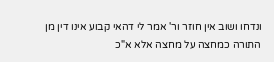ונדחו ושוב אין חוזר ור' אמר לי דהאי קבוע אינו דין מן התורה כמחצה על מחצה אלא א"כ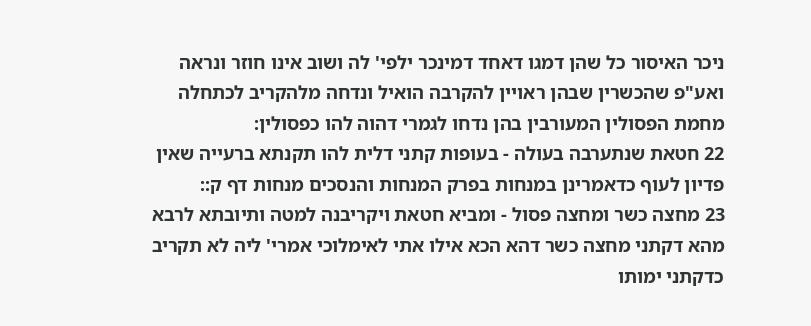ניכר האיסור כל שהן דמגו דאחד דמינכר ילפי' לה ושוב אינו חוזר ונראה ואע"פ שהכשרין שבהן ראויין להקרבה הואיל ונדחה מלהקריב לכתחלה מחמת הפסולין המעורבין בהן נדחו לגמרי דהוה להו כפסולין:
22 חטאת שנתערבה בעולה - בעופות קתני דלית להו תקנתא ברעייה שאין פדיון לעוף כדאמרינן במנחות בפרק המנחות והנסכים מנחות דף ק::
23 מחצה כשר ומחצה פסול - ומביא חטאת ויקריבנה למטה ותיובתא לרבא מהא דקתני מחצה כשר דהא הכא אילו אתי לאימלוכי אמרי' ליה לא תקריב כדקתני ימותו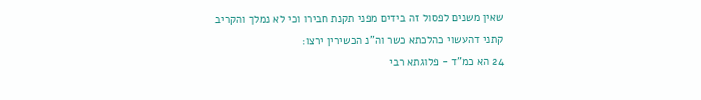שאין משנים לפסול זה בידים מפני תקנת חבירו וכי לא נמלך והקריב קתני דהעשוי כהלכתא כשר וה"נ הכשירין ירצו:
24 הא כמ"ד - פלוגתא רבי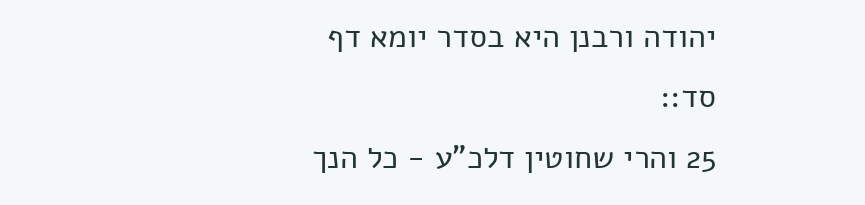יהודה ורבנן היא בסדר יומא דף סד::
25 והרי שחוטין דלכ"ע - כל הנך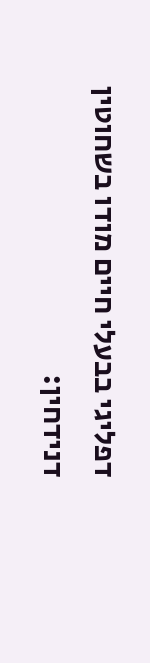דפליגי בבעלי חיים מודו בשחוטין דנידחין: